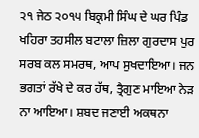੨੧ ਜੇਠ ੨੦੧੫ ਬਿਕ੍ਰਮੀ ਸਿੰਘ ਦੇ ਘਰ ਪਿੰਡ ਖਹਿਰਾ ਤਹਸੀਲ ਬਟਾਲਾ ਜ਼ਿਲਾ ਗੁਰਦਾਸ ਪੁਰ
ਸਰਬ ਕਲ ਸਮਰਥ, ਆਪ ਸੁਖਦਾਇਆ। ਜਨ ਭਗਤਾਂ ਰੱਖੇ ਦੇ ਕਰ ਹੱਥ, ਤ੍ਰੈਗੁਣ ਮਾਇਆ ਨੇੜ ਨਾ ਆਇਆ। ਸ਼ਬਦ ਜਣਾਈ ਅਕਥਨਾ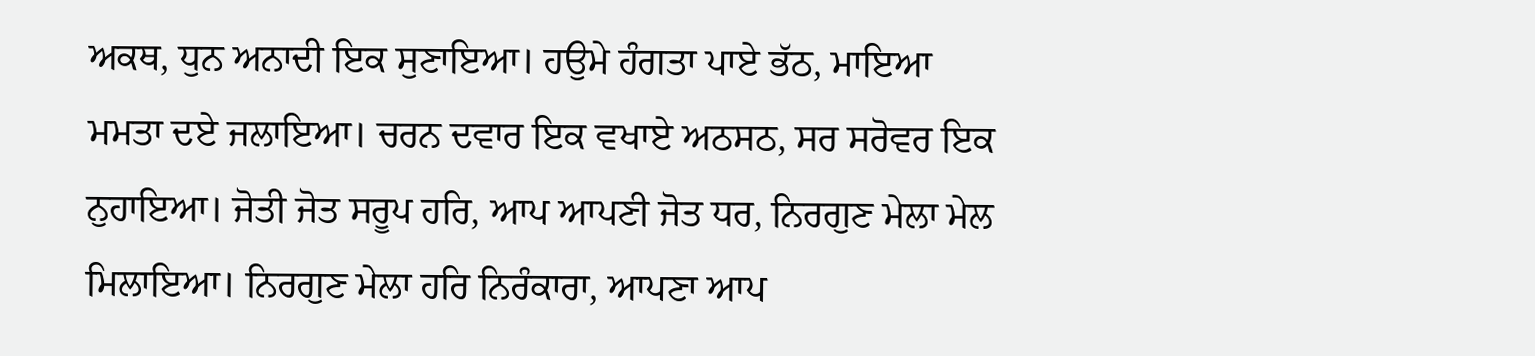ਅਕਥ, ਧੁਨ ਅਨਾਦੀ ਇਕ ਸੁਣਾਇਆ। ਹਉਮੇ ਹੰਗਤਾ ਪਾਏ ਭੱਠ, ਮਾਇਆ ਮਮਤਾ ਦਏ ਜਲਾਇਆ। ਚਰਨ ਦਵਾਰ ਇਕ ਵਖਾਏ ਅਠਸਠ, ਸਰ ਸਰੋਵਰ ਇਕ ਨੁਹਾਇਆ। ਜੋਤੀ ਜੋਤ ਸਰੂਪ ਹਰਿ, ਆਪ ਆਪਣੀ ਜੋਤ ਧਰ, ਨਿਰਗੁਣ ਮੇਲਾ ਮੇਲ ਮਿਲਾਇਆ। ਨਿਰਗੁਣ ਮੇਲਾ ਹਰਿ ਨਿਰੰਕਾਰਾ, ਆਪਣਾ ਆਪ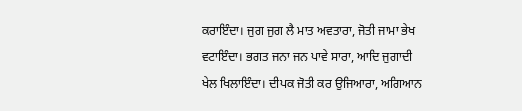ਕਰਾਇੰਦਾ। ਜੁਗ ਜੁਗ ਲੈ ਮਾਤ ਅਵਤਾਰਾ, ਜੋਤੀ ਜਾਮਾ ਭੇਖ ਵਟਾਇੰਦਾ। ਭਗਤ ਜਨਾ ਜਨ ਪਾਵੇ ਸਾਰਾ, ਆਦਿ ਜੁਗਾਦੀ ਖੇਲ ਖਿਲਾਇੰਦਾ। ਦੀਪਕ ਜੋਤੀ ਕਰ ਉਜਿਆਰਾ, ਅਗਿਆਨ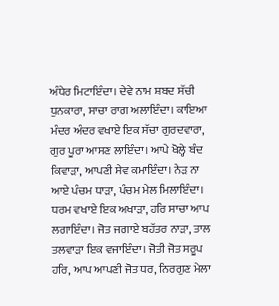ਅੰਧੇਰ ਮਿਟਾਇੰਦਾ। ਦੇਵੇ ਨਾਮ ਸ਼ਬਦ ਸੱਚੀ ਧੁਨਕਾਰਾ, ਸਾਚਾ ਰਾਗ ਅਲਾਇੰਦਾ। ਕਾਇਆ ਮੰਦਰ ਅੰਦਰ ਵਖਾਏ ਇਕ ਸੱਚਾ ਗੁਰਦਵਾਰਾ, ਗੁਰ ਪੂਰਾ ਆਸਣ ਲਾਇੰਦਾ। ਆਪੇ ਖੋਲ੍ਹੇ ਬੰਦ ਕਿਵਾੜਾ, ਆਪਣੀ ਸੇਵ ਕਮਾਇੰਦਾ। ਨੇੜ ਨਾ ਆਏ ਪੰਚਮ ਧਾੜਾ, ਪੰਚਮ ਮੇਲ ਮਿਲਾਇੰਦਾ। ਧਰਮ ਵਖਾਏ ਇਕ ਅਖਾੜਾ, ਹਰਿ ਸਾਚਾ ਆਪ ਲਗਾਇੰਦਾ। ਜੋਤ ਜਗਾਏ ਬਹੱਤਰ ਨਾੜਾ, ਤਾਲ ਤਲਵਾੜਾ ਇਕ ਵਜਾਇੰਦਾ। ਜੋਤੀ ਜੋਤ ਸਰੂਪ ਹਰਿ, ਆਪ ਆਪਣੀ ਜੋਤ ਧਰ, ਨਿਰਗੁਣ ਮੇਲਾ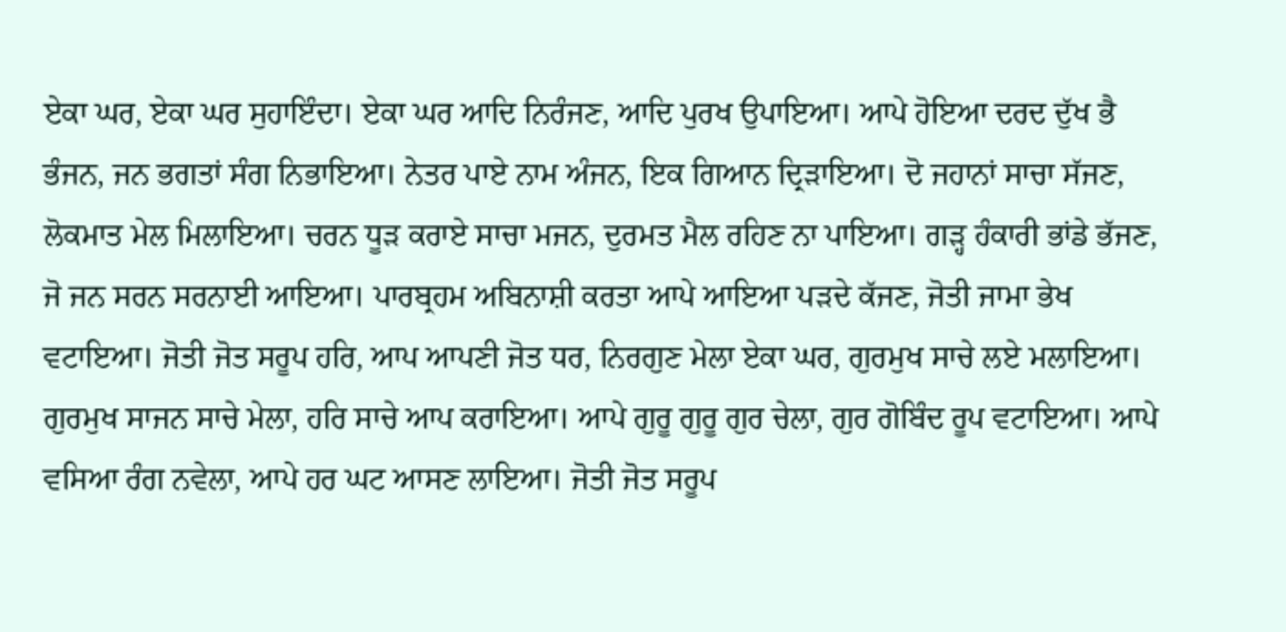ਏਕਾ ਘਰ, ਏਕਾ ਘਰ ਸੁਹਾਇੰਦਾ। ਏਕਾ ਘਰ ਆਦਿ ਨਿਰੰਜਣ, ਆਦਿ ਪੁਰਖ ਉਪਾਇਆ। ਆਪੇ ਹੋਇਆ ਦਰਦ ਦੁੱਖ ਭੈ ਭੰਜਨ, ਜਨ ਭਗਤਾਂ ਸੰਗ ਨਿਭਾਇਆ। ਨੇਤਰ ਪਾਏ ਨਾਮ ਅੰਜਨ, ਇਕ ਗਿਆਨ ਦ੍ਰਿੜਾਇਆ। ਦੋ ਜਹਾਨਾਂ ਸਾਚਾ ਸੱਜਣ, ਲੋਕਮਾਤ ਮੇਲ ਮਿਲਾਇਆ। ਚਰਨ ਧੂੜ ਕਰਾਏ ਸਾਚਾ ਮਜਨ, ਦੁਰਮਤ ਮੈਲ ਰਹਿਣ ਨਾ ਪਾਇਆ। ਗੜ੍ਹ ਹੰਕਾਰੀ ਭਾਂਡੇ ਭੱਜਣ, ਜੋ ਜਨ ਸਰਨ ਸਰਨਾਈ ਆਇਆ। ਪਾਰਬ੍ਰਹਮ ਅਬਿਨਾਸ਼ੀ ਕਰਤਾ ਆਪੇ ਆਇਆ ਪੜਦੇ ਕੱਜਣ, ਜੋਤੀ ਜਾਮਾ ਭੇਖ ਵਟਾਇਆ। ਜੋਤੀ ਜੋਤ ਸਰੂਪ ਹਰਿ, ਆਪ ਆਪਣੀ ਜੋਤ ਧਰ, ਨਿਰਗੁਣ ਮੇਲਾ ਏਕਾ ਘਰ, ਗੁਰਮੁਖ ਸਾਚੇ ਲਏ ਮਲਾਇਆ। ਗੁਰਮੁਖ ਸਾਜਨ ਸਾਚੇ ਮੇਲਾ, ਹਰਿ ਸਾਚੇ ਆਪ ਕਰਾਇਆ। ਆਪੇ ਗੁਰੂ ਗੁਰੂ ਗੁਰ ਚੇਲਾ, ਗੁਰ ਗੋਬਿੰਦ ਰੂਪ ਵਟਾਇਆ। ਆਪੇ ਵਸਿਆ ਰੰਗ ਨਵੇਲਾ, ਆਪੇ ਹਰ ਘਟ ਆਸਣ ਲਾਇਆ। ਜੋਤੀ ਜੋਤ ਸਰੂਪ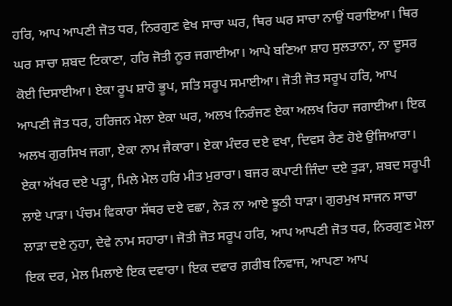ਹਰਿ, ਆਪ ਆਪਣੀ ਜੋਤ ਧਰ, ਨਿਰਗੁਣ ਵੇਖ ਸਾਚਾ ਘਰ, ਥਿਰ ਘਰ ਸਾਚਾ ਨਾਉਂ ਧਰਾਇਆ। ਥਿਰ ਘਰ ਸਾਚਾ ਸ਼ਬਦ ਟਿਕਾਣਾ, ਹਰਿ ਜੋਤੀ ਨੂਰ ਜਗਾਈਆ। ਆਪੇ ਬਣਿਆ ਸ਼ਾਹ ਸੁਲਤਾਨਾ, ਨਾ ਦੂਸਰ ਕੋਈ ਦਿਸਾਈਆ। ਏਕਾ ਰੂਪ ਸ਼ਾਹੋ ਭੂਪ, ਸਤਿ ਸਰੂਪ ਸਮਾਈਆ। ਜੋਤੀ ਜੋਤ ਸਰੂਪ ਹਰਿ, ਆਪ ਆਪਣੀ ਜੋਤ ਧਰ, ਹਰਿਜਨ ਮੇਲਾ ਏਕਾ ਘਰ, ਅਲਖ ਨਿਰੰਜਣ ਏਕਾ ਅਲਖ ਰਿਹਾ ਜਗਾਈਆ। ਇਕ ਅਲਖ ਗੁਰਸਿਖ ਜਗਾ, ਏਕਾ ਨਾਮ ਜੈਕਾਰਾ। ਏਕਾ ਮੰਦਰ ਦਏ ਵਖਾ, ਦਿਵਸ ਰੈਣ ਹੋਏ ਉਜਿਆਰਾ। ਏਕਾ ਅੱਖਰ ਦਏ ਪੜ੍ਹਾ, ਮਿਲੇ ਮੇਲ ਹਰਿ ਮੀਤ ਮੁਰਾਰਾ। ਬਜਰ ਕਪਾਟੀ ਜਿੰਦਾ ਦਏ ਤੁੜਾ, ਸ਼ਬਦ ਸਰੂਪੀ ਲਾਏ ਪਾੜਾ। ਪੰਚਮ ਵਿਕਾਰਾ ਸੱਥਰ ਦਏ ਵਛਾ, ਨੇੜ ਨਾ ਆਏ ਝੂਠੀ ਧਾੜਾ। ਗੁਰਮੁਖ ਸਾਜਨ ਸਾਚਾ ਲਾੜਾ ਦਏ ਨੁਹਾ, ਦੇਵੇ ਨਾਮ ਸਹਾਰਾ। ਜੋਤੀ ਜੋਤ ਸਰੂਪ ਹਰਿ, ਆਪ ਆਪਣੀ ਜੋਤ ਧਰ, ਨਿਰਗੁਣ ਮੇਲਾ ਇਕ ਦਰ, ਮੇਲ ਮਿਲਾਏ ਇਕ ਦਵਾਰਾ। ਇਕ ਦਵਾਰ ਗ਼ਰੀਬ ਨਿਵਾਜ, ਆਪਣਾ ਆਪ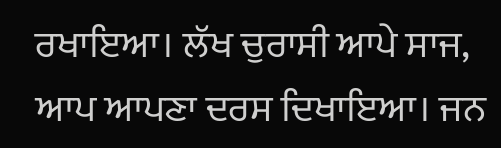ਰਖਾਇਆ। ਲੱਖ ਚੁਰਾਸੀ ਆਪੇ ਸਾਜ, ਆਪ ਆਪਣਾ ਦਰਸ ਦਿਖਾਇਆ। ਜਨ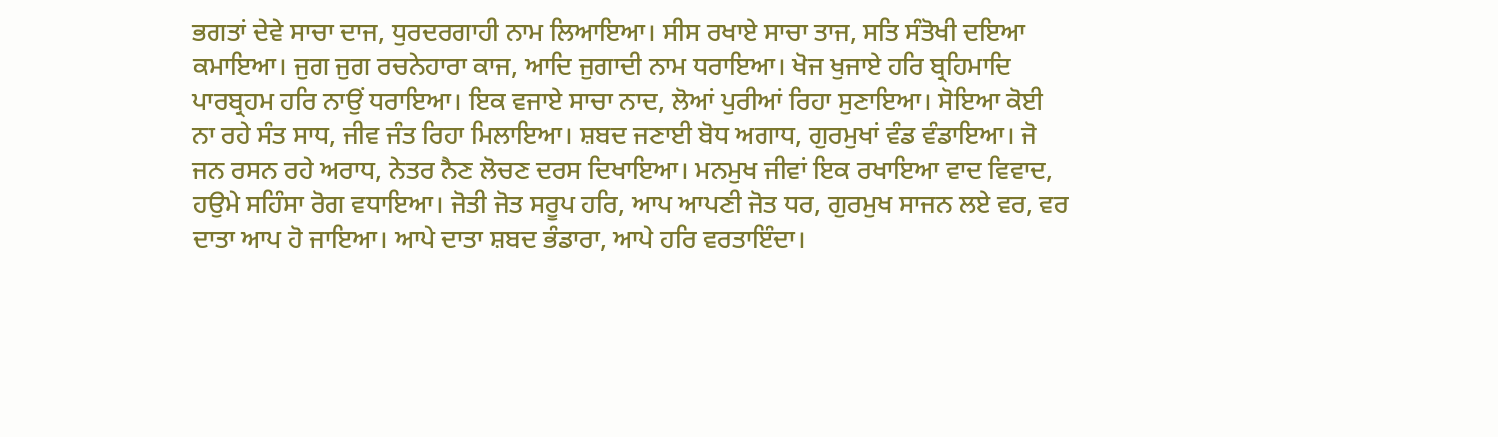ਭਗਤਾਂ ਦੇਵੇ ਸਾਚਾ ਦਾਜ, ਧੁਰਦਰਗਾਹੀ ਨਾਮ ਲਿਆਇਆ। ਸੀਸ ਰਖਾਏ ਸਾਚਾ ਤਾਜ, ਸਤਿ ਸੰਤੋਖੀ ਦਇਆ ਕਮਾਇਆ। ਜੁਗ ਜੁਗ ਰਚਨੇਹਾਰਾ ਕਾਜ, ਆਦਿ ਜੁਗਾਦੀ ਨਾਮ ਧਰਾਇਆ। ਖੋਜ ਖੁਜਾਏ ਹਰਿ ਬ੍ਰਹਿਮਾਦਿ ਪਾਰਬ੍ਰਹਮ ਹਰਿ ਨਾਉਂ ਧਰਾਇਆ। ਇਕ ਵਜਾਏ ਸਾਚਾ ਨਾਦ, ਲੋਆਂ ਪੁਰੀਆਂ ਰਿਹਾ ਸੁਣਾਇਆ। ਸੋਇਆ ਕੋਈ ਨਾ ਰਹੇ ਸੰਤ ਸਾਧ, ਜੀਵ ਜੰਤ ਰਿਹਾ ਮਿਲਾਇਆ। ਸ਼ਬਦ ਜਣਾਈ ਬੋਧ ਅਗਾਧ, ਗੁਰਮੁਖਾਂ ਵੰਡ ਵੰਡਾਇਆ। ਜੋ ਜਨ ਰਸਨ ਰਹੇ ਅਰਾਧ, ਨੇਤਰ ਨੈਣ ਲੋਚਣ ਦਰਸ ਦਿਖਾਇਆ। ਮਨਮੁਖ ਜੀਵਾਂ ਇਕ ਰਖਾਇਆ ਵਾਦ ਵਿਵਾਦ, ਹਉਮੇ ਸਹਿੰਸਾ ਰੋਗ ਵਧਾਇਆ। ਜੋਤੀ ਜੋਤ ਸਰੂਪ ਹਰਿ, ਆਪ ਆਪਣੀ ਜੋਤ ਧਰ, ਗੁਰਮੁਖ ਸਾਜਨ ਲਏ ਵਰ, ਵਰ ਦਾਤਾ ਆਪ ਹੋ ਜਾਇਆ। ਆਪੇ ਦਾਤਾ ਸ਼ਬਦ ਭੰਡਾਰਾ, ਆਪੇ ਹਰਿ ਵਰਤਾਇੰਦਾ।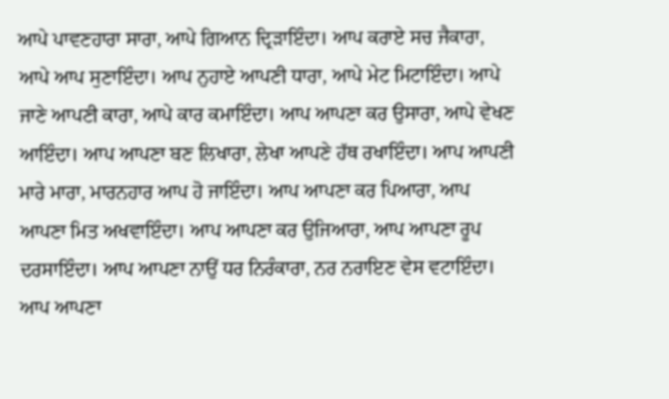ਆਪੇ ਪਾਵਣਹਾਰਾ ਸਾਰਾ, ਆਪੇ ਗਿਆਨ ਦ੍ਰਿੜਾਇੰਦਾ। ਆਪ ਕਰਾਏ ਸਚ ਜੈਕਾਰਾ, ਆਪੇ ਆਪ ਸੁਣਾਇੰਦਾ। ਆਪ ਨੁਹਾਏ ਆਪਣੀ ਧਾਰਾ, ਆਪੇ ਮੇਟ ਮਿਟਾਇੰਦਾ। ਆਪੇ ਜਾਣੇ ਆਪਣੀ ਕਾਰਾ, ਆਪੇ ਕਾਰ ਕਮਾਇੰਦਾ। ਆਪ ਆਪਣਾ ਕਰ ਉਸਾਰਾ, ਆਪੇ ਵੇਖਣ ਆਇੰਦਾ। ਆਪ ਆਪਣਾ ਬਣ ਲਿਖਾਰਾ, ਲੇਖਾ ਆਪਣੇ ਹੱਥ ਰਖਾਇੰਦਾ। ਆਪ ਆਪਣੀ ਮਾਰੇ ਮਾਰਾ, ਮਾਰਨਹਾਰ ਆਪ ਹੋ ਜਾਇੰਦਾ। ਆਪ ਆਪਣਾ ਕਰ ਪਿਆਰਾ, ਆਪ ਆਪਣਾ ਮਿਤ ਅਖਵਾਇੰਦਾ। ਆਪ ਆਪਣਾ ਕਰ ਉਜਿਆਰਾ, ਆਪ ਆਪਣਾ ਰੂਪ ਦਰਸਾਇੰਦਾ। ਆਪ ਆਪਣਾ ਨਾਉਂ ਧਰ ਨਿਰੰਕਾਰਾ, ਨਰ ਨਰਾਇਣ ਵੇਸ ਵਟਾਇੰਦਾ। ਆਪ ਆਪਣਾ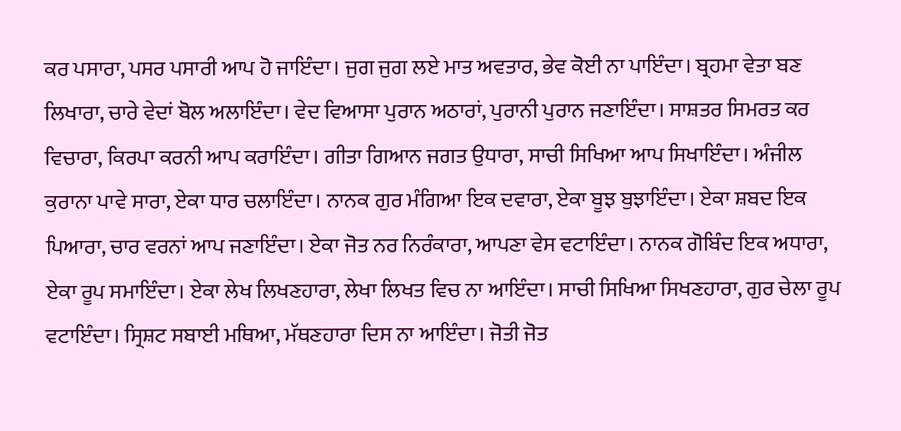ਕਰ ਪਸਾਰਾ, ਪਸਰ ਪਸਾਰੀ ਆਪ ਹੋ ਜਾਇੰਦਾ। ਜੁਗ ਜੁਗ ਲਏ ਮਾਤ ਅਵਤਾਰ, ਭੇਵ ਕੋਈ ਨਾ ਪਾਇੰਦਾ। ਬ੍ਰਹਮਾ ਵੇਤਾ ਬਣ ਲਿਖਾਰਾ, ਚਾਰੇ ਵੇਦਾਂ ਬੋਲ ਅਲਾਇੰਦਾ। ਵੇਦ ਵਿਆਸਾ ਪੁਰਾਨ ਅਠਾਰਾਂ, ਪੁਰਾਨੀ ਪੁਰਾਨ ਜਣਾਇੰਦਾ। ਸਾਸ਼ਤਰ ਸਿਮਰਤ ਕਰ ਵਿਚਾਰਾ, ਕਿਰਪਾ ਕਰਨੀ ਆਪ ਕਰਾਇੰਦਾ। ਗੀਤਾ ਗਿਆਨ ਜਗਤ ਉਧਾਰਾ, ਸਾਚੀ ਸਿਖਿਆ ਆਪ ਸਿਖਾਇੰਦਾ। ਅੰਜੀਲ ਕੁਰਾਨਾ ਪਾਵੇ ਸਾਰਾ, ਏਕਾ ਧਾਰ ਚਲਾਇੰਦਾ। ਨਾਨਕ ਗੁਰ ਮੰਗਿਆ ਇਕ ਦਵਾਰਾ, ਏਕਾ ਬੂਝ ਬੁਝਾਇੰਦਾ। ਏਕਾ ਸ਼ਬਦ ਇਕ ਪਿਆਰਾ, ਚਾਰ ਵਰਨਾਂ ਆਪ ਜਣਾਇੰਦਾ। ਏਕਾ ਜੋਤ ਨਰ ਨਿਰੰਕਾਰਾ, ਆਪਣਾ ਵੇਸ ਵਟਾਇੰਦਾ। ਨਾਨਕ ਗੋਬਿੰਦ ਇਕ ਅਧਾਰਾ, ਏਕਾ ਰੂਪ ਸਮਾਇੰਦਾ। ਏਕਾ ਲੇਖ ਲਿਖਣਹਾਰਾ, ਲੇਖਾ ਲਿਖਤ ਵਿਚ ਨਾ ਆਇੰਦਾ। ਸਾਚੀ ਸਿਖਿਆ ਸਿਖਣਹਾਰਾ, ਗੁਰ ਚੇਲਾ ਰੂਪ ਵਟਾਇੰਦਾ। ਸ੍ਰਿਸ਼ਟ ਸਬਾਈ ਮਥਿਆ, ਮੱਥਣਹਾਰਾ ਦਿਸ ਨਾ ਆਇੰਦਾ। ਜੋਤੀ ਜੋਤ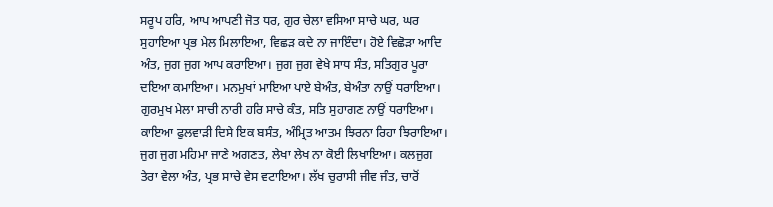ਸਰੂਪ ਹਰਿ, ਆਪ ਆਪਣੀ ਜੋਤ ਧਰ, ਗੁਰ ਚੇਲਾ ਵਸਿਆ ਸਾਚੇ ਘਰ, ਘਰ ਸੁਹਾਇਆ ਪ੍ਰਭ ਮੇਲ ਮਿਲਾਇਆ, ਵਿਛੜ ਕਦੇ ਨਾ ਜਾਇੰਦਾ। ਹੋਏ ਵਿਛੋੜਾ ਆਦਿ ਅੰਤ, ਜੁਗ ਜੁਗ ਆਪ ਕਰਾਇਆ। ਜੁਗ ਜੁਗ ਵੇਖੇ ਸਾਧ ਸੰਤ, ਸਤਿਗੁਰ ਪੂਰਾ ਦਇਆ ਕਮਾਇਆ। ਮਨਮੁਖਾਂ ਮਾਇਆ ਪਾਏ ਬੇਅੰਤ, ਬੇਅੰਤਾ ਨਾਉਂ ਧਰਾਇਆ। ਗੁਰਮੁਖ ਮੇਲਾ ਸਾਚੀ ਨਾਰੀ ਹਰਿ ਸਾਚੇ ਕੰਤ, ਸਤਿ ਸੁਹਾਗਣ ਨਾਉਂ ਧਰਾਇਆ। ਕਾਇਆ ਫੁਲਵਾੜੀ ਦਿਸੇ ਇਕ ਬਸੰਤ, ਅੰਮ੍ਰਿਤ ਆਤਮ ਝਿਰਨਾ ਰਿਹਾ ਝਿਰਾਇਆ। ਜੁਗ ਜੁਗ ਮਹਿਮਾ ਜਾਣੇ ਅਗਣਤ, ਲੇਖਾ ਲੇਖ ਨਾ ਕੋਈ ਲਿਖਾਇਆ। ਕਲਜੁਗ ਤੇਰਾ ਵੇਲਾ ਅੰਤ, ਪ੍ਰਭ ਸਾਚੇ ਵੇਸ ਵਟਾਇਆ। ਲੱਖ ਚੁਰਾਸੀ ਜੀਵ ਜੰਤ, ਚਾਰੋਂ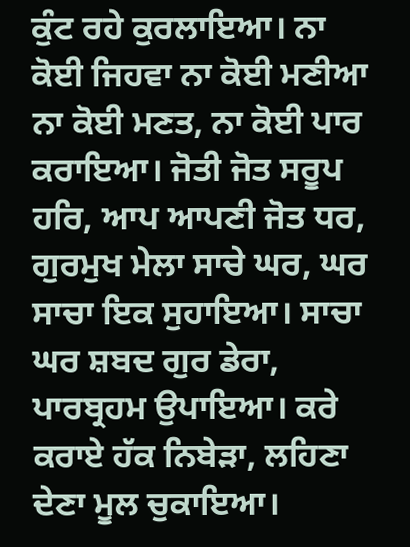ਕੁੰਟ ਰਹੇ ਕੁਰਲਾਇਆ। ਨਾ ਕੋਈ ਜਿਹਵਾ ਨਾ ਕੋਈ ਮਣੀਆ ਨਾ ਕੋਈ ਮਣਤ, ਨਾ ਕੋਈ ਪਾਰ ਕਰਾਇਆ। ਜੋਤੀ ਜੋਤ ਸਰੂਪ ਹਰਿ, ਆਪ ਆਪਣੀ ਜੋਤ ਧਰ, ਗੁਰਮੁਖ ਮੇਲਾ ਸਾਚੇ ਘਰ, ਘਰ ਸਾਚਾ ਇਕ ਸੁਹਾਇਆ। ਸਾਚਾ ਘਰ ਸ਼ਬਦ ਗੁਰ ਡੇਰਾ, ਪਾਰਬ੍ਰਹਮ ਉਪਾਇਆ। ਕਰੇ ਕਰਾਏ ਹੱਕ ਨਿਬੇੜਾ, ਲਹਿਣਾ ਦੇਣਾ ਮੂਲ ਚੁਕਾਇਆ।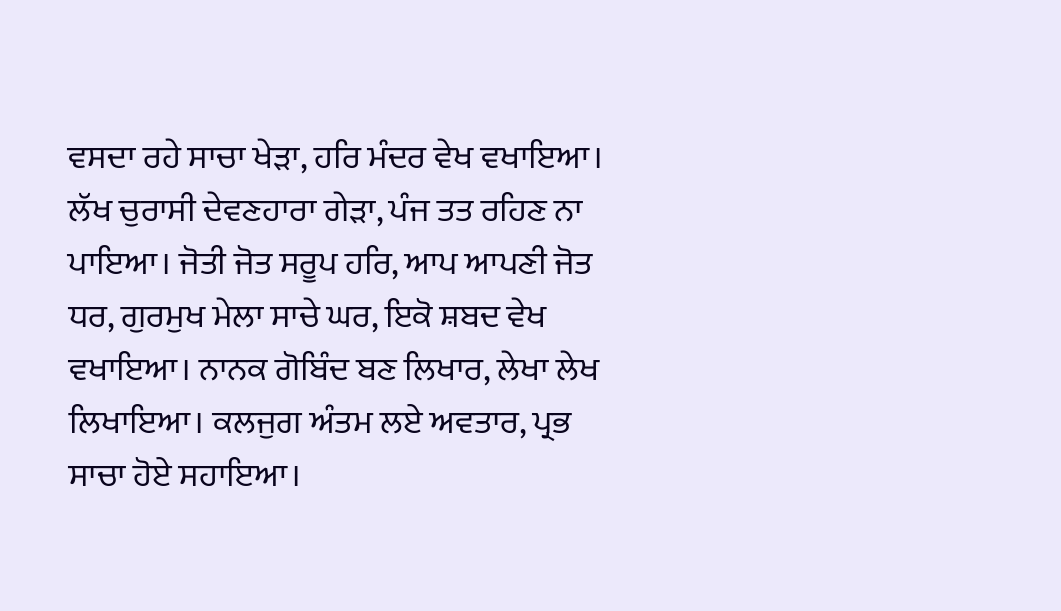ਵਸਦਾ ਰਹੇ ਸਾਚਾ ਖੇੜਾ, ਹਰਿ ਮੰਦਰ ਵੇਖ ਵਖਾਇਆ। ਲੱਖ ਚੁਰਾਸੀ ਦੇਵਣਹਾਰਾ ਗੇੜਾ, ਪੰਜ ਤਤ ਰਹਿਣ ਨਾ ਪਾਇਆ। ਜੋਤੀ ਜੋਤ ਸਰੂਪ ਹਰਿ, ਆਪ ਆਪਣੀ ਜੋਤ ਧਰ, ਗੁਰਮੁਖ ਮੇਲਾ ਸਾਚੇ ਘਰ, ਇਕੋ ਸ਼ਬਦ ਵੇਖ ਵਖਾਇਆ। ਨਾਨਕ ਗੋਬਿੰਦ ਬਣ ਲਿਖਾਰ, ਲੇਖਾ ਲੇਖ ਲਿਖਾਇਆ। ਕਲਜੁਗ ਅੰਤਮ ਲਏ ਅਵਤਾਰ, ਪ੍ਰਭ ਸਾਚਾ ਹੋਏ ਸਹਾਇਆ।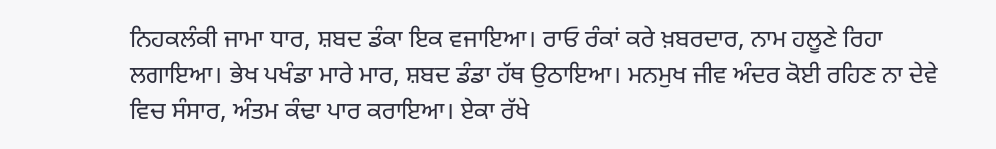ਨਿਹਕਲੰਕੀ ਜਾਮਾ ਧਾਰ, ਸ਼ਬਦ ਡੰਕਾ ਇਕ ਵਜਾਇਆ। ਰਾਓ ਰੰਕਾਂ ਕਰੇ ਖ਼ਬਰਦਾਰ, ਨਾਮ ਹਲੂਣੇ ਰਿਹਾ ਲਗਾਇਆ। ਭੇਖ ਪਖੰਡਾ ਮਾਰੇ ਮਾਰ, ਸ਼ਬਦ ਡੰਡਾ ਹੱਥ ਉਠਾਇਆ। ਮਨਮੁਖ ਜੀਵ ਅੰਦਰ ਕੋਈ ਰਹਿਣ ਨਾ ਦੇਵੇ ਵਿਚ ਸੰਸਾਰ, ਅੰਤਮ ਕੰਢਾ ਪਾਰ ਕਰਾਇਆ। ਏਕਾ ਰੱਖੇ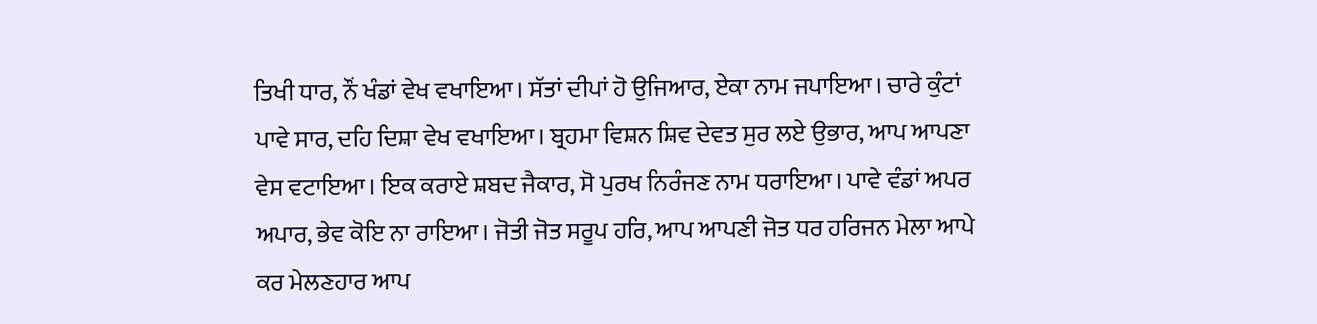ਤਿਖੀ ਧਾਰ, ਨੌਂ ਖੰਡਾਂ ਵੇਖ ਵਖਾਇਆ। ਸੱਤਾਂ ਦੀਪਾਂ ਹੋ ਉਜਿਆਰ, ਏਕਾ ਨਾਮ ਜਪਾਇਆ। ਚਾਰੇ ਕੁੰਟਾਂ ਪਾਵੇ ਸਾਰ, ਦਹਿ ਦਿਸ਼ਾ ਵੇਖ ਵਖਾਇਆ। ਬ੍ਰਹਮਾ ਵਿਸ਼ਨ ਸ਼ਿਵ ਦੇਵਤ ਸੁਰ ਲਏ ਉਭਾਰ, ਆਪ ਆਪਣਾ ਵੇਸ ਵਟਾਇਆ। ਇਕ ਕਰਾਏ ਸ਼ਬਦ ਜੈਕਾਰ, ਸੋ ਪੁਰਖ ਨਿਰੰਜਣ ਨਾਮ ਧਰਾਇਆ। ਪਾਵੇ ਵੰਡਾਂ ਅਪਰ ਅਪਾਰ, ਭੇਵ ਕੋਇ ਨਾ ਰਾਇਆ। ਜੋਤੀ ਜੋਤ ਸਰੂਪ ਹਰਿ, ਆਪ ਆਪਣੀ ਜੋਤ ਧਰ ਹਰਿਜਨ ਮੇਲਾ ਆਪੇ ਕਰ ਮੇਲਣਹਾਰ ਆਪ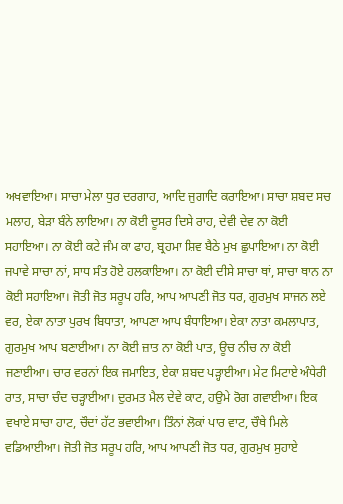ਅਖਵਾਇਆ। ਸਾਚਾ ਮੇਲਾ ਧੁਰ ਦਰਗਾਹ, ਆਦਿ ਜੁਗਾਦਿ ਕਰਾਇਆ। ਸਾਚਾ ਸ਼ਬਦ ਸਚ ਮਲਾਹ, ਬੇੜਾ ਬੰਨੇ ਲਾਇਆ। ਨਾ ਕੋਈ ਦੂਸਰ ਦਿਸੇ ਰਾਹ, ਦੇਵੀ ਦੇਵ ਨਾ ਕੋਈ ਸਹਾਇਆ। ਨਾ ਕੋਈ ਕਟੇ ਜੰਮ ਕਾ ਫਾਹ, ਬ੍ਰਹਮਾ ਸ਼ਿਵ ਬੈਠੇ ਮੁਖ ਛੁਪਾਇਆ। ਨਾ ਕੋਈ ਜਪਾਵੇ ਸਾਚਾ ਨਾਂ, ਸਾਧ ਸੰਤ ਹੋਏ ਹਲਕਾਇਆ। ਨਾ ਕੋਈ ਦੀਸੇ ਸਾਚਾ ਥਾਂ, ਸਾਚਾ ਥਾਨ ਨਾ ਕੋਈ ਸਹਾਇਆ। ਜੋਤੀ ਜੋਤ ਸਰੂਪ ਹਰਿ, ਆਪ ਆਪਣੀ ਜੋਤ ਧਰ, ਗੁਰਮੁਖ ਸਾਜਨ ਲਏ ਵਰ, ਏਕਾ ਨਾਤਾ ਪੁਰਖ ਬਿਧਾਤਾ, ਆਪਣਾ ਆਪ ਬੰਧਾਇਆ। ਏਕਾ ਨਾਤਾ ਕਮਲਾਪਾਤ, ਗੁਰਮੁਖ ਆਪ ਬਣਾਈਆ। ਨਾ ਕੋਈ ਜ਼ਾਤ ਨਾ ਕੋਈ ਪਾਤ, ਊਚ ਨੀਚ ਨਾ ਕੋਈ ਜਣਾਈਆ। ਚਾਰ ਵਰਨਾਂ ਇਕ ਜਮਾਇਤ, ਏਕਾ ਸ਼ਬਦ ਪੜ੍ਹਾਈਆ। ਮੇਟ ਮਿਟਾਏ ਅੰਧੇਰੀ ਰਾਤ, ਸਾਚਾ ਚੰਦ ਚੜ੍ਹਾਈਆ। ਦੁਰਮਤ ਮੈਲ ਦੇਵੇ ਕਾਟ, ਹਉਮੇ ਰੋਗ ਗਵਾਈਆ। ਇਕ ਵਖਾਏ ਸਾਚਾ ਹਾਟ, ਚੌਦਾਂ ਹੱਟ ਭਵਾਈਆ। ਤਿੰਨਾਂ ਲੋਕਾਂ ਪਾਰ ਵਾਟ, ਚੌਥੇ ਮਿਲੇ ਵਡਿਆਈਆ। ਜੋਤੀ ਜੋਤ ਸਰੂਪ ਹਰਿ, ਆਪ ਆਪਣੀ ਜੋਤ ਧਰ, ਗੁਰਮੁਖ ਸੁਹਾਏ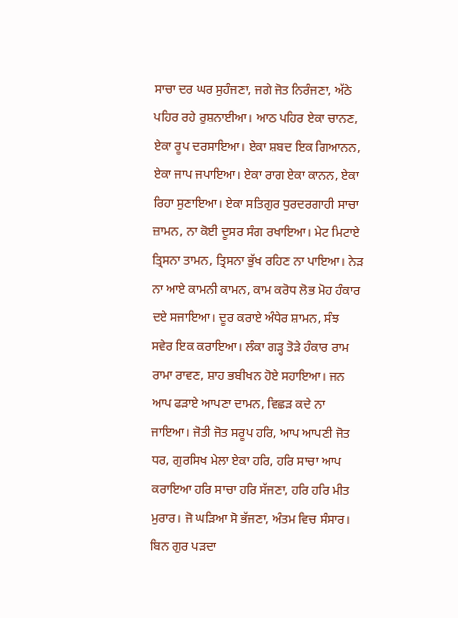ਸਾਚਾ ਦਰ ਘਰ ਸੁਹੰਜਣਾ, ਜਗੇ ਜੋਤ ਨਿਰੰਜਣਾ, ਅੱਠੇ ਪਹਿਰ ਰਹੇ ਰੁਸ਼ਨਾਈਆ। ਆਠ ਪਹਿਰ ਏਕਾ ਚਾਨਣ, ਏਕਾ ਰੂਪ ਦਰਸਾਇਆ। ਏਕਾ ਸ਼ਬਦ ਇਕ ਗਿਆਨਨ, ਏਕਾ ਜਾਪ ਜਪਾਇਆ। ਏਕਾ ਰਾਗ ਏਕਾ ਕਾਨਨ, ਏਕਾ ਰਿਹਾ ਸੁਣਾਇਆ। ਏਕਾ ਸਤਿਗੁਰ ਧੁਰਦਰਗਾਹੀ ਸਾਚਾ ਜ਼ਾਮਨ, ਨਾ ਕੋਈ ਦੂਸਰ ਸੰਗ ਰਖਾਇਆ। ਮੇਟ ਮਿਟਾਏ ਤ੍ਰਿਸਨਾ ਤਾਮਨ, ਤ੍ਰਿਸਨਾ ਭੁੱਖ ਰਹਿਣ ਨਾ ਪਾਇਆ। ਨੇੜ ਨਾ ਆਏ ਕਾਮਨੀ ਕਾਮਨ, ਕਾਮ ਕਰੋਧ ਲੋਭ ਮੋਹ ਹੰਕਾਰ ਦਏ ਸਜਾਇਆ। ਦੂਰ ਕਰਾਏ ਅੰਧੇਰ ਸ਼ਾਮਨ, ਸੰਝ ਸਵੇਰ ਇਕ ਕਰਾਇਆ। ਲੰਕਾ ਗੜ੍ਹ ਤੋੜੇ ਹੰਕਾਰ ਰਾਮ ਰਾਮਾ ਰਾਵਣ, ਸ਼ਾਹ ਭਬੀਖਨ ਹੋਏ ਸਹਾਇਆ। ਜਨ ਆਪ ਫੜਾਏ ਆਪਣਾ ਦਾਮਨ, ਵਿਛੜ ਕਦੇ ਨਾ ਜਾਇਆ। ਜੋਤੀ ਜੋਤ ਸਰੂਪ ਹਰਿ, ਆਪ ਆਪਣੀ ਜੋਤ ਧਰ, ਗੁਰਸਿਖ ਮੇਲਾ ਏਕਾ ਹਰਿ, ਹਰਿ ਸਾਚਾ ਆਪ ਕਰਾਇਆ ਹਰਿ ਸਾਚਾ ਹਰਿ ਸੱਜਣਾ, ਹਰਿ ਹਰਿ ਮੀਤ ਮੁਰਾਰ। ਜੋ ਘੜਿਆ ਸੋ ਭੱਜਣਾ, ਅੰਤਮ ਵਿਚ ਸੰਸਾਰ। ਬਿਨ ਗੁਰ ਪੜਦਾ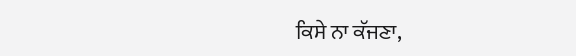ਕਿਸੇ ਨਾ ਕੱਜਣਾ,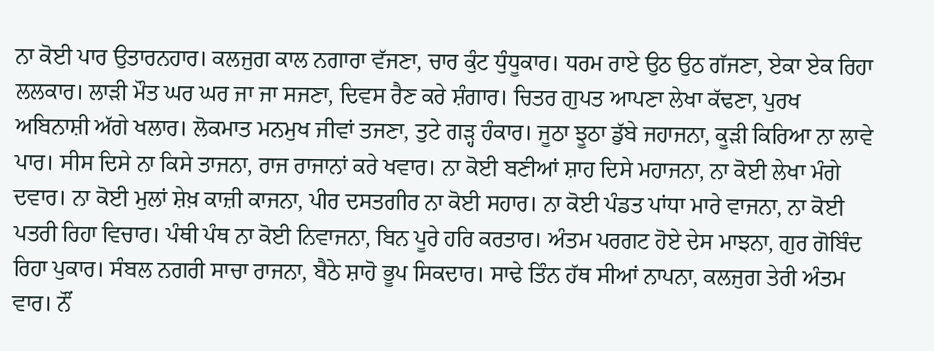ਨਾ ਕੋਈ ਪਾਰ ਉਤਾਰਨਹਾਰ। ਕਲਜੁਗ ਕਾਲ ਨਗਾਰਾ ਵੱਜਣਾ, ਚਾਰ ਕੁੰਟ ਧੁੰਧੂਕਾਰ। ਧਰਮ ਰਾਏ ਉਠ ਉਠ ਗੱਜਣਾ, ਏਕਾ ਏਕ ਰਿਹਾ ਲਲਕਾਰ। ਲਾੜੀ ਮੌਤ ਘਰ ਘਰ ਜਾ ਜਾ ਸਜਣਾ, ਦਿਵਸ ਰੈਣ ਕਰੇ ਸ਼ੰਗਾਰ। ਚਿਤਰ ਗੁਪਤ ਆਪਣਾ ਲੇਖਾ ਕੱਢਣਾ, ਪੁਰਖ ਅਬਿਨਾਸ਼ੀ ਅੱਗੇ ਖਲਾਰ। ਲੋਕਮਾਤ ਮਨਮੁਖ ਜੀਵਾਂ ਤਜਣਾ, ਤੁਟੇ ਗੜ੍ਹ ਹੰਕਾਰ। ਜੂਠਾ ਝੂਠਾ ਡੁੱਬੇ ਜਹਾਜਨਾ, ਕੂੜੀ ਕਿਰਿਆ ਨਾ ਲਾਵੇ ਪਾਰ। ਸੀਸ ਦਿਸੇ ਨਾ ਕਿਸੇ ਤਾਜਨਾ, ਰਾਜ ਰਾਜਾਨਾਂ ਕਰੇ ਖਵਾਰ। ਨਾ ਕੋਈ ਬਣੀਆਂ ਸ਼ਾਹ ਦਿਸੇ ਮਹਾਜਨਾ, ਨਾ ਕੋਈ ਲੇਖਾ ਮੰਗੇ ਦਵਾਰ। ਨਾ ਕੋਈ ਮੁਲਾਂ ਸ਼ੇਖ਼ ਕਾਜ਼ੀ ਕਾਜਨਾ, ਪੀਰ ਦਸਤਗੀਰ ਨਾ ਕੋਈ ਸਹਾਰ। ਨਾ ਕੋਈ ਪੰਡਤ ਪਾਂਧਾ ਮਾਰੇ ਵਾਜਨਾ, ਨਾ ਕੋਈ ਪਤਰੀ ਰਿਹਾ ਵਿਚਾਰ। ਪੰਥੀ ਪੰਥ ਨਾ ਕੋਈ ਨਿਵਾਜਨਾ, ਬਿਨ ਪੂਰੇ ਹਰਿ ਕਰਤਾਰ। ਅੰਤਮ ਪਰਗਟ ਹੋਏ ਦੇਸ ਮਾਝਨਾ, ਗੁਰ ਗੋਬਿੰਦ ਰਿਹਾ ਪੁਕਾਰ। ਸੰਬਲ ਨਗਰੀ ਸਾਚਾ ਰਾਜਨਾ, ਬੈਠੇ ਸ਼ਾਹੋ ਭੂਪ ਸਿਕਦਾਰ। ਸਾਢੇ ਤਿੰਨ ਹੱਥ ਸੀਆਂ ਨਾਪਨਾ, ਕਲਜੁਗ ਤੇਰੀ ਅੰਤਮ ਵਾਰ। ਨੌਂ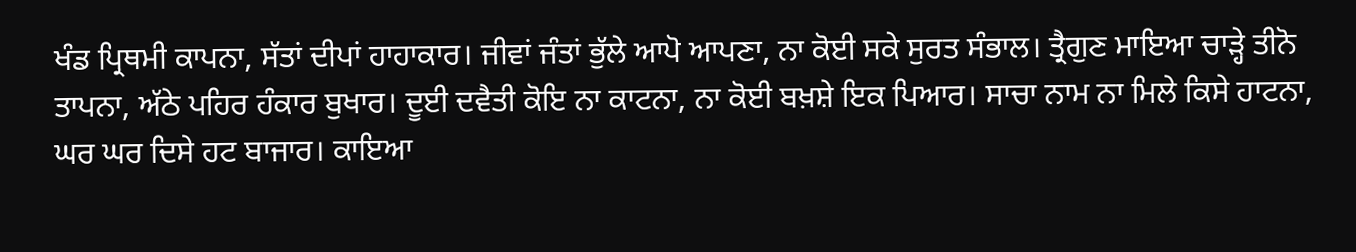ਖੰਡ ਪ੍ਰਿਥਮੀ ਕਾਪਨਾ, ਸੱਤਾਂ ਦੀਪਾਂ ਹਾਹਾਕਾਰ। ਜੀਵਾਂ ਜੰਤਾਂ ਭੁੱਲੇ ਆਪੋ ਆਪਣਾ, ਨਾ ਕੋਈ ਸਕੇ ਸੁਰਤ ਸੰਭਾਲ। ਤ੍ਰੈਗੁਣ ਮਾਇਆ ਚਾੜ੍ਹੇ ਤੀਨੋ ਤਾਪਨਾ, ਅੱਠੇ ਪਹਿਰ ਹੰਕਾਰ ਬੁਖਾਰ। ਦੂਈ ਦਵੈਤੀ ਕੋਇ ਨਾ ਕਾਟਨਾ, ਨਾ ਕੋਈ ਬਖ਼ਸ਼ੇ ਇਕ ਪਿਆਰ। ਸਾਚਾ ਨਾਮ ਨਾ ਮਿਲੇ ਕਿਸੇ ਹਾਟਨਾ, ਘਰ ਘਰ ਦਿਸੇ ਹਟ ਬਾਜਾਰ। ਕਾਇਆ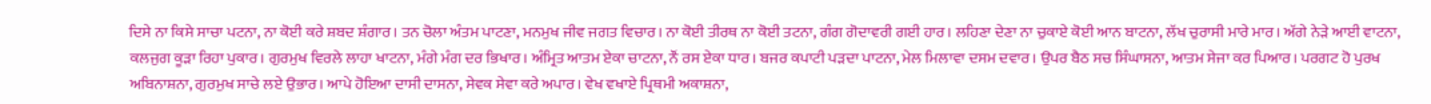ਦਿਸੇ ਨਾ ਕਿਸੇ ਸਾਚਾ ਪਟਨਾ, ਨਾ ਕੋਈ ਕਰੇ ਸ਼ਬਦ ਸ਼ੰਗਾਰ। ਤਨ ਚੋਲਾ ਅੰਤਮ ਪਾਟਣਾ, ਮਨਮੁਖ ਜੀਵ ਜਗਤ ਵਿਚਾਰ। ਨਾ ਕੋਈ ਤੀਰਥ ਨਾ ਕੋਈ ਤਟਨਾ, ਗੰਗ ਗੋਦਾਵਰੀ ਗਈ ਹਾਰ। ਲਹਿਣਾ ਦੇਣਾ ਨਾ ਚੁਕਾਏ ਕੋਈ ਆਨ ਬਾਟਨਾ, ਲੱਖ ਚੁਰਾਸੀ ਮਾਰੇ ਮਾਰ। ਅੱਗੇ ਨੇੜੇ ਆਈ ਵਾਟਨਾ, ਕਲਜੁਗ ਕੂੜਾ ਰਿਹਾ ਪੁਕਾਰ। ਗੁਰਮੁਖ ਵਿਰਲੇ ਲਾਹਾ ਖਾਟਨਾ, ਮੰਗੇ ਮੰਗ ਦਰ ਭਿਖਾਰ। ਅੰਮ੍ਰਿਤ ਆਤਮ ਏਕਾ ਚਾਟਨਾ, ਨੌਂ ਰਸ ਏਕਾ ਧਾਰ। ਬਜਰ ਕਪਾਟੀ ਪੜਦਾ ਪਾਟਨਾ, ਮੇਲ ਮਿਲਾਵਾ ਦਸਮ ਦਵਾਰ। ਉਪਰ ਬੈਠ ਸਚ ਸਿੰਘਾਸਨਾ, ਆਤਮ ਸੇਜਾ ਕਰ ਪਿਆਰ। ਪਰਗਟ ਹੋ ਪੁਰਖ ਅਬਿਨਾਸ਼ਨਾ, ਗੁਰਮੁਖ ਸਾਚੇ ਲਏ ਉਭਾਰ। ਆਪੇ ਹੋਇਆ ਦਾਸੀ ਦਾਸਨਾ, ਸੇਵਕ ਸੇਵਾ ਕਰੇ ਅਪਾਰ। ਵੇਖ ਵਖਾਏ ਪ੍ਰਿਥਮੀ ਅਕਾਸ਼ਨਾ,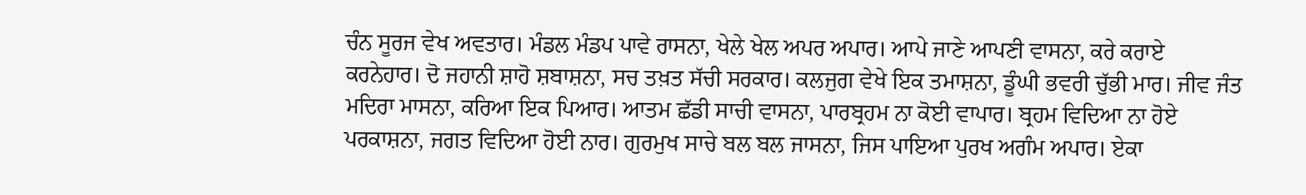ਚੰਨ ਸੂਰਜ ਵੇਖ ਅਵਤਾਰ। ਮੰਡਲ ਮੰਡਪ ਪਾਵੇ ਰਾਸਨਾ, ਖੇਲੇ ਖੇਲ ਅਪਰ ਅਪਾਰ। ਆਪੇ ਜਾਣੇ ਆਪਣੀ ਵਾਸਨਾ, ਕਰੇ ਕਰਾਏ ਕਰਨੇਹਾਰ। ਦੋ ਜਹਾਨੀ ਸ਼ਾਹੋ ਸ਼ਬਾਸ਼ਨਾ, ਸਚ ਤਖ਼ਤ ਸੱਚੀ ਸਰਕਾਰ। ਕਲਜੁਗ ਵੇਖੇ ਇਕ ਤਮਾਸ਼ਨਾ, ਡੂੰਘੀ ਭਵਰੀ ਚੁੱਭੀ ਮਾਰ। ਜੀਵ ਜੰਤ ਮਦਿਰਾ ਮਾਸਨਾ, ਕਰਿਆ ਇਕ ਪਿਆਰ। ਆਤਮ ਛੱਡੀ ਸਾਚੀ ਵਾਸਨਾ, ਪਾਰਬ੍ਰਹਮ ਨਾ ਕੋਈ ਵਾਪਾਰ। ਬ੍ਰਹਮ ਵਿਦਿਆ ਨਾ ਹੋਏ ਪਰਕਾਸ਼ਨਾ, ਜਗਤ ਵਿਦਿਆ ਹੋਈ ਨਾਰ। ਗੁਰਮੁਖ ਸਾਚੇ ਬਲ ਬਲ ਜਾਸਨਾ, ਜਿਸ ਪਾਇਆ ਪੁਰਖ ਅਗੰਮ ਅਪਾਰ। ਏਕਾ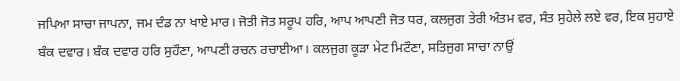ਜਪਿਆ ਸਾਚਾ ਜਾਪਨਾ, ਜਮ ਦੰਡ ਨਾ ਖਾਏ ਮਾਰ। ਜੋਤੀ ਜੋਤ ਸਰੂਪ ਹਰਿ, ਆਪ ਆਪਣੀ ਜੋਤ ਧਰ, ਕਲਜੁਗ ਤੇਰੀ ਅੰਤਮ ਵਰ, ਸੰਤ ਸੁਹੇਲੇ ਲਏ ਵਰ, ਇਕ ਸੁਹਾਏ ਬੰਕ ਦਵਾਰ। ਬੰਕ ਦਵਾਰ ਹਰਿ ਸੁਹੌਣਾ, ਆਪਣੀ ਰਚਨ ਰਚਾਈਆ। ਕਲਜੁਗ ਕੂੜਾ ਮੇਟ ਮਿਟੌਣਾ, ਸਤਿਜੁਗ ਸਾਚਾ ਨਾਉਂ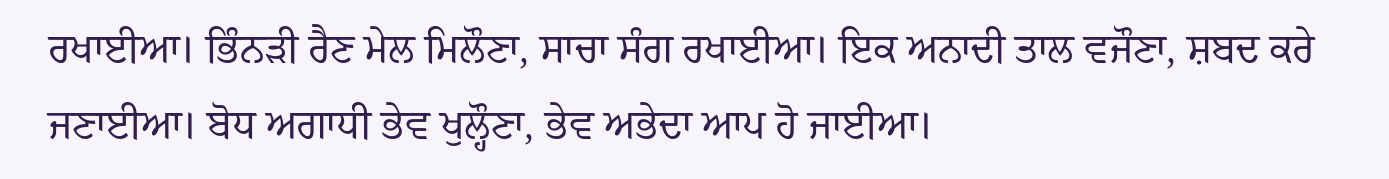ਰਖਾਈਆ। ਭਿੰਨੜੀ ਰੈਣ ਮੇਲ ਮਿਲੌਣਾ, ਸਾਚਾ ਸੰਗ ਰਖਾਈਆ। ਇਕ ਅਨਾਦੀ ਤਾਲ ਵਜੌਣਾ, ਸ਼ਬਦ ਕਰੇ ਜਣਾਈਆ। ਬੋਧ ਅਗਾਧੀ ਭੇਵ ਖੁਲ੍ਹੌਣਾ, ਭੇਵ ਅਭੇਦਾ ਆਪ ਹੋ ਜਾਈਆ।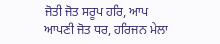ਜੋਤੀ ਜੋਤ ਸਰੂਪ ਹਰਿ, ਆਪ ਆਪਣੀ ਜੋਤ ਧਰ, ਹਰਿਜਨ ਮੇਲਾ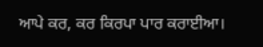ਆਪੇ ਕਰ, ਕਰ ਕਿਰਪਾ ਪਾਰ ਕਰਾਈਆ।